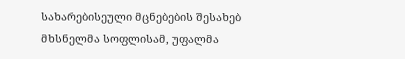სახარებისეული მცნებების შესახებ
მხსნელმა სოფლისამ, უფალმა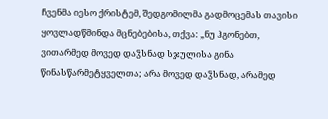ჩვენმა იესო ქრისტემ, შედგომილმა გადმოცემას თავისი ყოვლადწმინდა მცნებებისა, თქვა: „ნუ ჰგონებთ, ვითარმედ მოვედ დაჴსნად სჯულისა გინა წინასწარმეტყველთა; არა მოვედ დაჴსნად, არამედ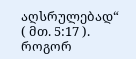აღსრულებად“ ( მთ. 5:17 ).
როგორ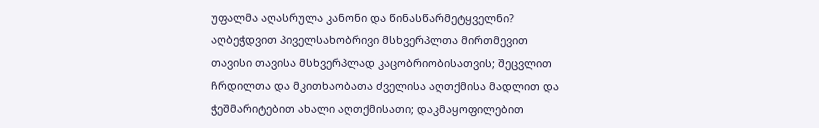უფალმა აღასრულა კანონი და წინასწარმეტყველნი? აღბეჭდვით პიველსახობრივი მსხვერპლთა მირთმევით თავისი თავისა მსხვერპლად კაცობრიობისათვის; შეცვლით ჩრდილთა და მკითხაობათა ძველისა აღთქმისა მადლით და ჭეშმარიტებით ახალი აღთქმისათი; დაკმაყოფილებით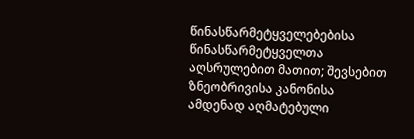წინასწარმეტყველებებისა წინასწარმეტყველთა აღსრულებით მათით; შევსებით ზნეობრივისა კანონისა ამდენად აღმატებული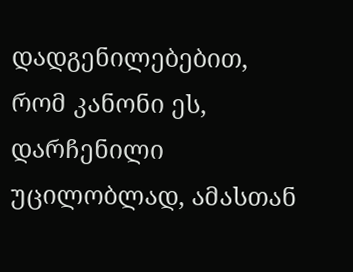დადგენილებებით, რომ კანონი ეს, დარჩენილი უცილობლად, ამასთან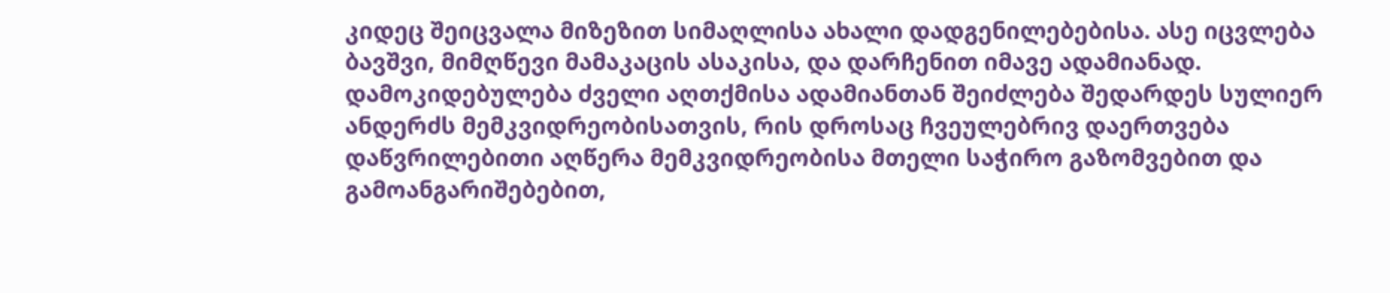კიდეც შეიცვალა მიზეზით სიმაღლისა ახალი დადგენილებებისა. ასე იცვლება ბავშვი, მიმღწევი მამაკაცის ასაკისა, და დარჩენით იმავე ადამიანად.
დამოკიდებულება ძველი აღთქმისა ადამიანთან შეიძლება შედარდეს სულიერ ანდერძს მემკვიდრეობისათვის, რის დროსაც ჩვეულებრივ დაერთვება დაწვრილებითი აღწერა მემკვიდრეობისა მთელი საჭირო გაზომვებით და გამოანგარიშებებით,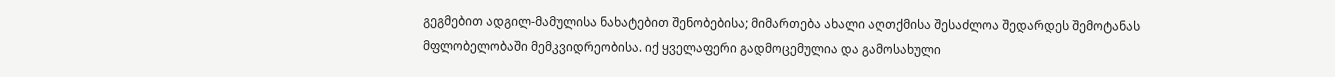გეგმებით ადგილ-მამულისა ნახატებით შენობებისა; მიმართება ახალი აღთქმისა შესაძლოა შედარდეს შემოტანას მფლობელობაში მემკვიდრეობისა. იქ ყველაფერი გადმოცემულია და გამოსახული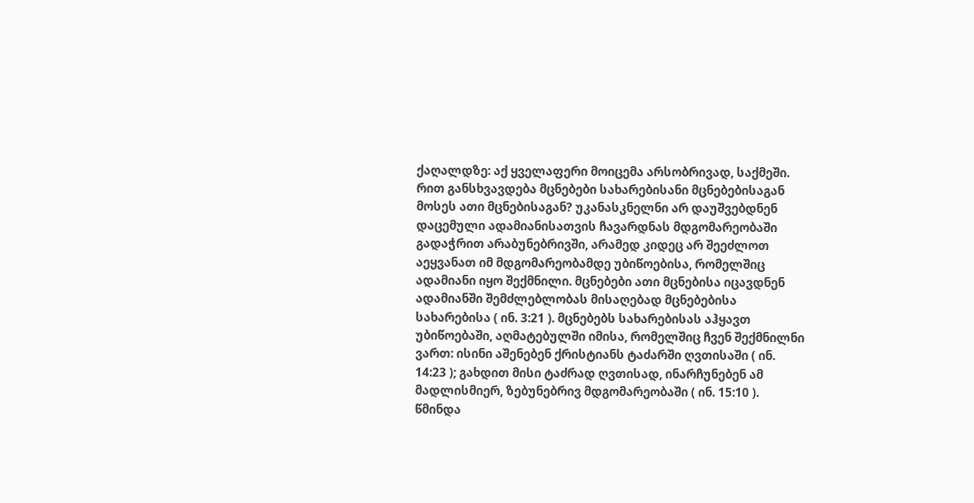ქაღალდზე: აქ ყველაფერი მოიცემა არსობრივად, საქმეში.
რით განსხვავდება მცნებები სახარებისანი მცნებებისაგან მოსეს ათი მცნებისაგან? უკანასკნელნი არ დაუშვებდნენ დაცემული ადამიანისათვის ჩავარდნას მდგომარეობაში გადაჭრით არაბუნებრივში, არამედ კიდეც არ შეეძლოთ აეყვანათ იმ მდგომარეობამდე უბიწოებისა, რომელშიც ადამიანი იყო შექმნილი. მცნებები ათი მცნებისა იცავდნენ ადამიანში შემძლებლობას მისაღებად მცნებებისა სახარებისა ( ინ. 3:21 ). მცნებებს სახარებისას აჰყავთ უბიწოებაში, აღმატებულში იმისა, რომელშიც ჩვენ შექმნილნი ვართ: ისინი აშენებენ ქრისტიანს ტაძარში ღვთისაში ( ინ. 14:23 ); გახდით მისი ტაძრად ღვთისად, ინარჩუნებენ ამ მადლისმიერ, ზებუნებრივ მდგომარეობაში ( ინ. 15:10 ).
წმინდა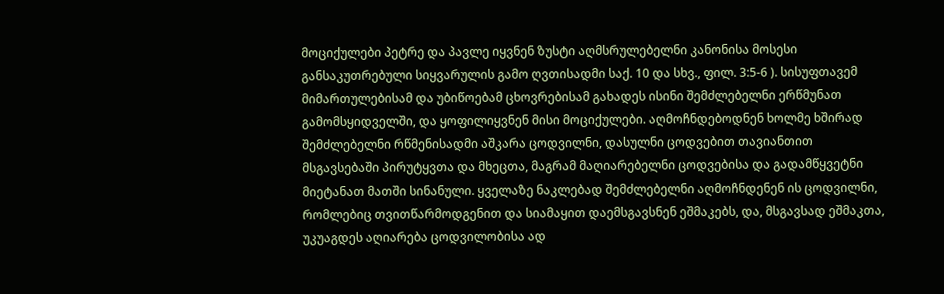მოციქულები პეტრე და პავლე იყვნენ ზუსტი აღმსრულებელნი კანონისა მოსესი განსაკუთრებული სიყვარულის გამო ღვთისადმი საქ. 10 და სხვ., ფილ. 3:5-6 ). სისუფთავემ მიმართულებისამ და უბიწოებამ ცხოვრებისამ გახადეს ისინი შემძლებელნი ერწმუნათ გამომსყიდველში, და ყოფილიყვნენ მისი მოციქულები. აღმოჩნდებოდნენ ხოლმე ხშირად შემძლებელნი რწმენისადმი აშკარა ცოდვილნი, დასულნი ცოდვებით თავიანთით მსგავსებაში პირუტყვთა და მხეცთა, მაგრამ მაღიარებელნი ცოდვებისა და გადამწყვეტნი მიეტანათ მათში სინანული. ყველაზე ნაკლებად შემძლებელნი აღმოჩნდენენ ის ცოდვილნი, რომლებიც თვითწარმოდგენით და სიამაყით დაემსგავსნენ ეშმაკებს, და, მსგავსად ეშმაკთა, უკუაგდეს აღიარება ცოდვილობისა ად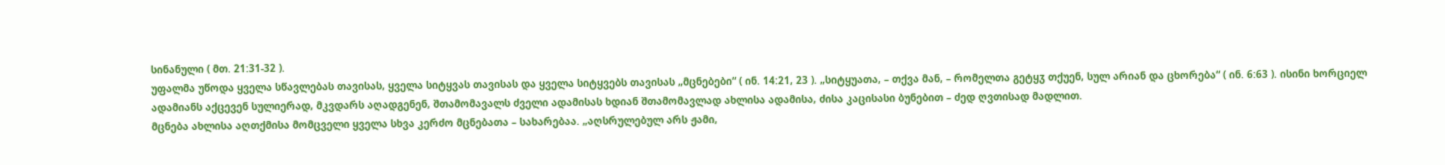სინანული ( მთ. 21:31-32 ).
უფალმა უწოდა ყველა სწავლებას თავისას, ყველა სიტყვას თავისას და ყველა სიტყვებს თავისას „მცნებები“ ( ინ. 14:21, 23 ). „სიტყუათა, – თქვა მან, – რომელთა გეტყჳ თქუენ, სულ არიან და ცხორება“ ( ინ. 6:63 ). ისინი ხორციელ ადამიანს აქცევენ სულიერად, მკვდარს აღადგენენ, შთამომავალს ძველი ადამისას ხდიან შთამომავლად ახლისა ადამისა, ძისა კაცისასი ბუნებით – ძედ ღვთისად მადლით.
მცნება ახლისა აღთქმისა მომცველი ყველა სხვა კერძო მცნებათა – სახარებაა. „აღსრულებულ არს ჟამი,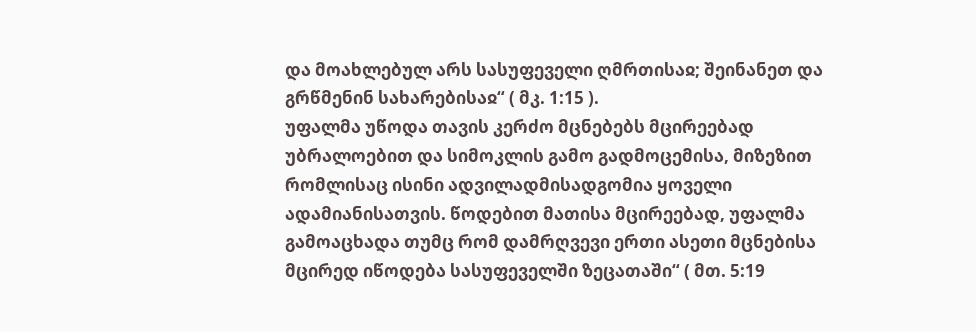და მოახლებულ არს სასუფეველი ღმრთისაჲ; შეინანეთ და გრწმენინ სახარებისაჲ“ ( მკ. 1:15 ).
უფალმა უწოდა თავის კერძო მცნებებს მცირეებად უბრალოებით და სიმოკლის გამო გადმოცემისა, მიზეზით რომლისაც ისინი ადვილადმისადგომია ყოველი ადამიანისათვის. წოდებით მათისა მცირეებად, უფალმა გამოაცხადა თუმც რომ დამრღვევი ერთი ასეთი მცნებისა მცირედ იწოდება სასუფეველში ზეცათაში“ ( მთ. 5:19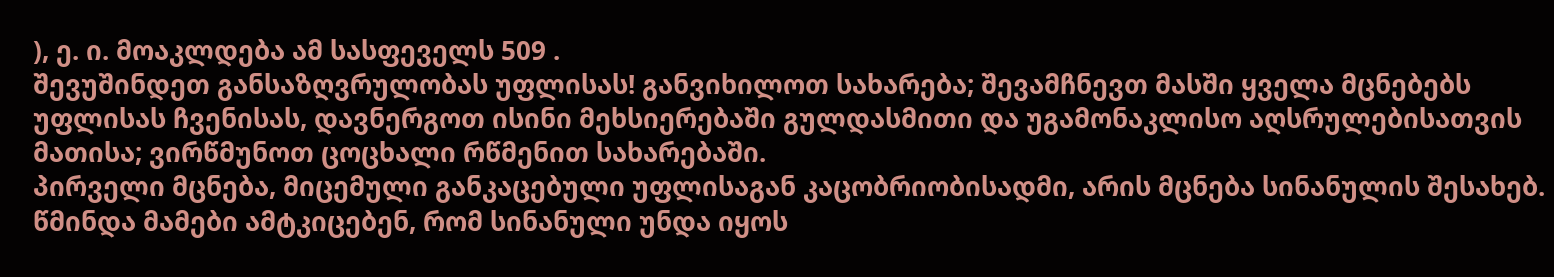), ე. ი. მოაკლდება ამ სასფეველს 509 .
შევუშინდეთ განსაზღვრულობას უფლისას! განვიხილოთ სახარება; შევამჩნევთ მასში ყველა მცნებებს უფლისას ჩვენისას, დავნერგოთ ისინი მეხსიერებაში გულდასმითი და უგამონაკლისო აღსრულებისათვის მათისა; ვირწმუნოთ ცოცხალი რწმენით სახარებაში.
პირველი მცნება, მიცემული განკაცებული უფლისაგან კაცობრიობისადმი, არის მცნება სინანულის შესახებ. წმინდა მამები ამტკიცებენ, რომ სინანული უნდა იყოს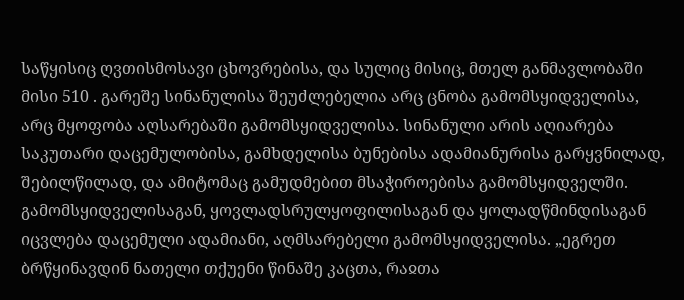საწყისიც ღვთისმოსავი ცხოვრებისა, და სულიც მისიც, მთელ განმავლობაში მისი 510 . გარეშე სინანულისა შეუძლებელია არც ცნობა გამომსყიდველისა, არც მყოფობა აღსარებაში გამომსყიდველისა. სინანული არის აღიარება საკუთარი დაცემულობისა, გამხდელისა ბუნებისა ადამიანურისა გარყვნილად, შებილწილად, და ამიტომაც გამუდმებით მსაჭიროებისა გამომსყიდველში. გამომსყიდველისაგან, ყოვლადსრულყოფილისაგან და ყოლადწმინდისაგან იცვლება დაცემული ადამიანი, აღმსარებელი გამომსყიდველისა. „ეგრეთ ბრწყინავდინ ნათელი თქუენი წინაშე კაცთა, რაჲთა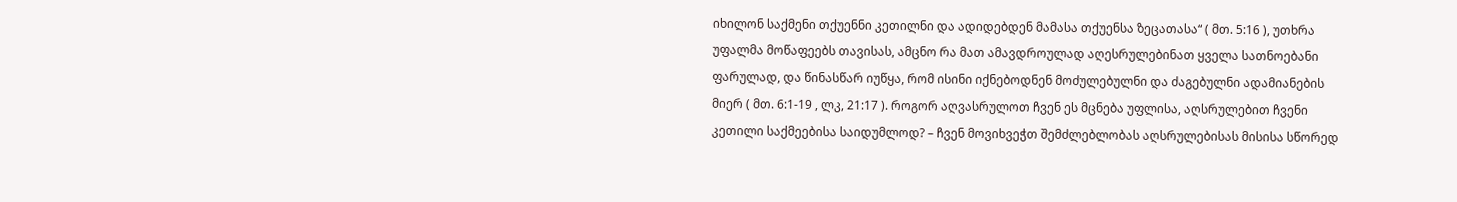იხილონ საქმენი თქუენნი კეთილნი და ადიდებდენ მამასა თქუენსა ზეცათასა“ ( მთ. 5:16 ), უთხრა უფალმა მოწაფეებს თავისას, ამცნო რა მათ ამავდროულად აღესრულებინათ ყველა სათნოებანი ფარულად, და წინასწარ იუწყა, რომ ისინი იქნებოდნენ მოძულებულნი და ძაგებულნი ადამიანების მიერ ( მთ. 6:1-19 , ლკ, 21:17 ). როგორ აღვასრულოთ ჩვენ ეს მცნება უფლისა, აღსრულებით ჩვენი კეთილი საქმეებისა საიდუმლოდ? – ჩვენ მოვიხვეჭთ შემძლებლობას აღსრულებისას მისისა სწორედ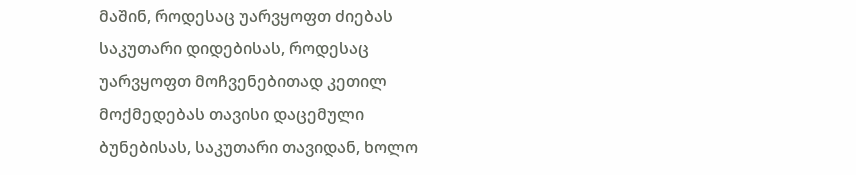მაშინ, როდესაც უარვყოფთ ძიებას საკუთარი დიდებისას, როდესაც უარვყოფთ მოჩვენებითად კეთილ მოქმედებას თავისი დაცემული ბუნებისას, საკუთარი თავიდან, ხოლო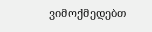ვიმოქმედებთ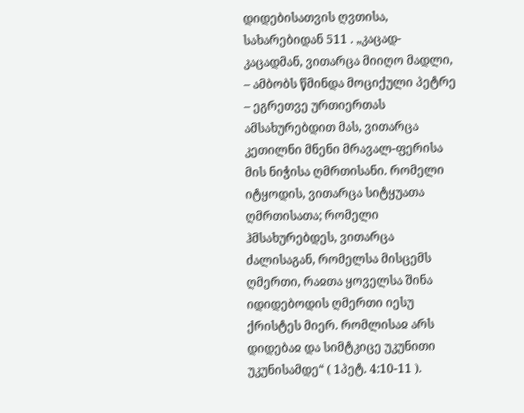დიდებისათვის ღვთისა, სახარებიდან 511 . „კაცად-კაცადმან, ვითარცა მიიღო მადლი, – ამბობს წმინდა მოციქული პეტრე – ეგრეთვე ურთიერთას ამსახურებდით მას, ვითარცა კეთილნი მნენი მრავალ-ფერისა მის ნიჭისა ღმრთისანი. რომელი იტყოდის, ვითარცა სიტყუათა ღმრთისათა; რომელი ჰმსახურებდეს, ვითარცა ძალისაგან, რომელსა მისცემს ღმერთი, რაჲთა ყოველსა შინა იდიდებოდის ღმერთი იესუ ქრისტეს მიერ. რომლისაჲ არს დიდებაჲ და სიმტკიცე უკუნითი უკუნისამდე“ ( 1პეტ. 4:10-11 ).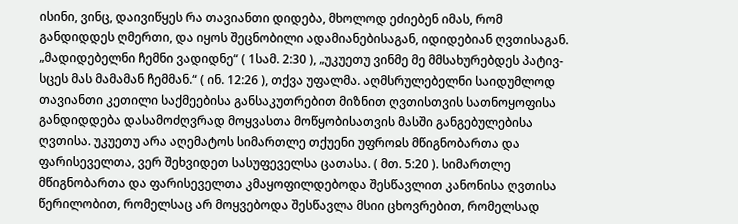ისინი, ვინც, დაივიწყეს რა თავიანთი დიდება, მხოლოდ ეძიებენ იმას, რომ განდიდდეს ღმერთი, და იყოს შეცნობილი ადამიანებისაგან, იდიდებიან ღვთისაგან. „მადიდებელნი ჩემნი ვადიდნე“ ( 1სამ. 2:30 ), „უკუეთუ ვინმე მე მმსახურებდეს პატივ-სცეს მას მამამან ჩემმან.“ ( ინ. 12:26 ), თქვა უფალმა. აღმსრულებელნი საიდუმლოდ თავიანთი კეთილი საქმეებისა განსაკუთრებით მიზნით ღვთისთვის სათნოყოფისა განდიდდება დასამოძღვრად მოყვასთა მოწყობისათვის მასში განგებულებისა ღვთისა. უკუეთუ არა აღემატოს სიმართლე თქუენი უფროჲს მწიგნობართა და ფარისეველთა, ვერ შეხვიდეთ სასუფეველსა ცათასა. ( მთ. 5:20 ). სიმართლე მწიგნობართა და ფარისეველთა კმაყოფილდებოდა შესწავლით კანონისა ღვთისა წერილობით, რომელსაც არ მოყვებოდა შესწავლა მსიი ცხოვრებით, რომელსად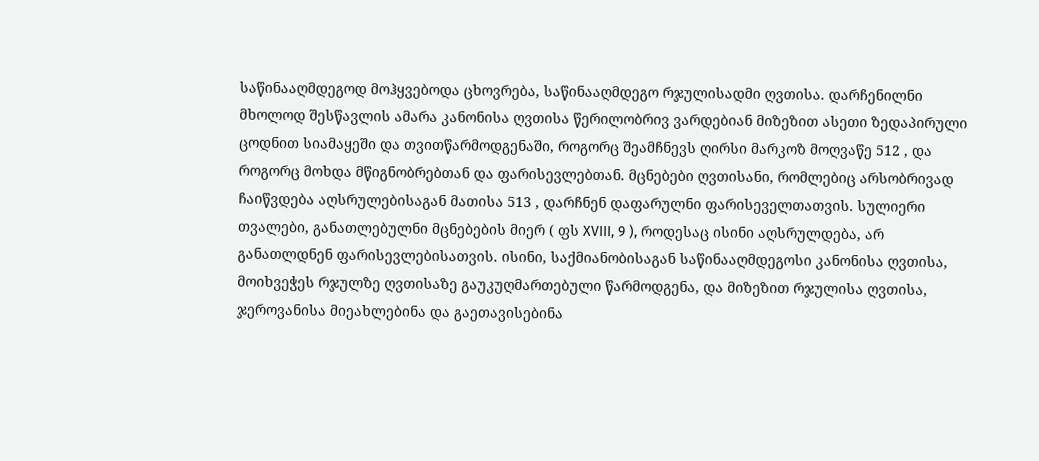საწინააღმდეგოდ მოჰყვებოდა ცხოვრება, საწინააღმდეგო რჯულისადმი ღვთისა. დარჩენილნი მხოლოდ შესწავლის ამარა კანონისა ღვთისა წერილობრივ ვარდებიან მიზეზით ასეთი ზედაპირული ცოდნით სიამაყეში და თვითწარმოდგენაში, როგორც შეამჩნევს ღირსი მარკოზ მოღვაწე 512 , და როგორც მოხდა მწიგნობრებთან და ფარისევლებთან. მცნებები ღვთისანი, რომლებიც არსობრივად ჩაიწვდება აღსრულებისაგან მათისა 513 , დარჩნენ დაფარულნი ფარისეველთათვის. სულიერი თვალები, განათლებულნი მცნებების მიერ ( ფს XVIII, 9 ), როდესაც ისინი აღსრულდება, არ განათლდნენ ფარისევლებისათვის. ისინი, საქმიანობისაგან საწინააღმდეგოსი კანონისა ღვთისა, მოიხვეჭეს რჯულზე ღვთისაზე გაუკუღმართებული წარმოდგენა, და მიზეზით რჯულისა ღვთისა, ჯეროვანისა მიეახლებინა და გაეთავისებინა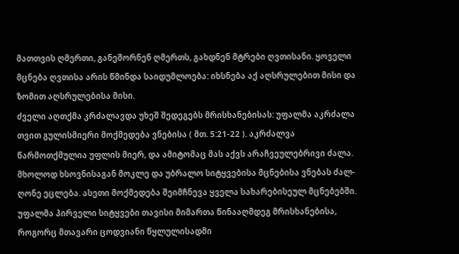მათთვის ღმერთი, განეშორნენ ღმერთს, გახდნენ მტრები ღვთისანი. ყოველი მცნება ღვთისა არის წმინდა საიდუმლოება: იხსნება აქ აღსრულებით მისი და ზომით აღსრულებისა მისი.
ძველი აღთქმა კრძალავდა უხეშ შედეგებს მრისხანებისას: უფალმა აკრძალა თვით გულისმიერი მოქმედება ვნებისა ( მთ. 5:21-22 ). აკრძალვა წარმოთქმულია უფლის მიერ, და ამიტომაც მას აქვს არაჩვეულებრივი ძალა. მხოლოდ ხსოვნისაგან მოკლე და უბრალო სიტყვებისა მცნებისა ვნებას ძალ-ღონე ეცლება. ასეთი მოქმედება შეიმჩნევა ყველა სახარებისეულ მცნებებში. უფალმა პირველი სიტყვები თავისი მიმართა წინააღმდეგ მრისხანებისა, როგორც მთავარი ცოდვიანი წყლულისადმი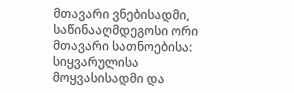მთავარი ვნებისადმი, საწინააღმდეგოსი ორი მთავარი სათნოებისა: სიყვარულისა მოყვასისადმი და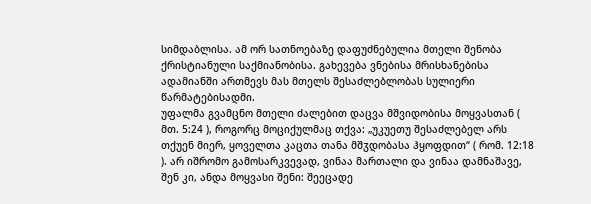სიმდაბლისა. ამ ორ სათნოებაზე დაფუძნებულია მთელი შენობა ქრისტიანული საქმიანობისა. გახევება ვნებისა მრისხანებისა ადამიანში ართმევს მას მთელს შესაძლებლობას სულიერი წარმატებისადმი.
უფალმა გვამცნო მთელი ძალებით დაცვა მშვიდობისა მოყვასთან ( მთ. 5:24 ), როგორც მოციქულმაც თქვა: „უკუეთუ შესაძლებელ არს თქუენ მიერ, ყოველთა კაცთა თანა მშჳდობასა ჰყოფდით“ ( რომ. 12:18 ). არ იშრომო გამოსარკვევად, ვინაა მართალი და ვინაა დამნაშავე, შენ კი, ანდა მოყვასი შენი: შეეცადე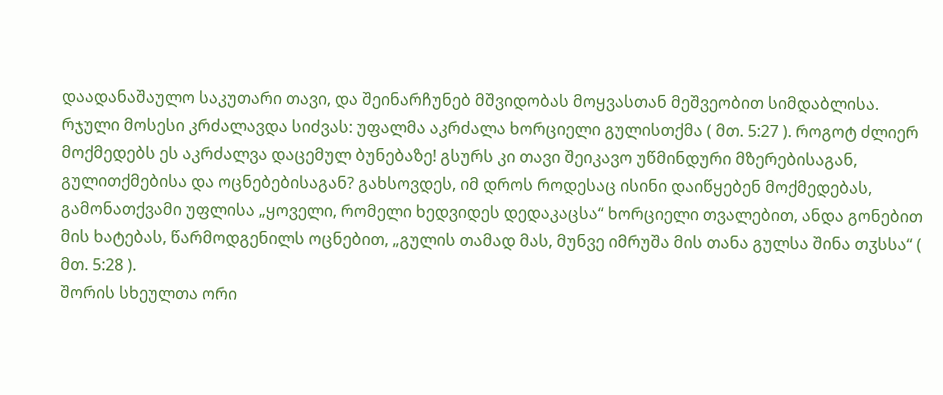დაადანაშაულო საკუთარი თავი, და შეინარჩუნებ მშვიდობას მოყვასთან მეშვეობით სიმდაბლისა.
რჯული მოსესი კრძალავდა სიძვას: უფალმა აკრძალა ხორციელი გულისთქმა ( მთ. 5:27 ). როგოტ ძლიერ მოქმედებს ეს აკრძალვა დაცემულ ბუნებაზე! გსურს კი თავი შეიკავო უწმინდური მზერებისაგან, გულითქმებისა და ოცნებებისაგან? გახსოვდეს, იმ დროს როდესაც ისინი დაიწყებენ მოქმედებას, გამონათქვამი უფლისა „ყოველი, რომელი ხედვიდეს დედაკაცსა“ ხორციელი თვალებით, ანდა გონებით მის ხატებას, წარმოდგენილს ოცნებით, „გულის თამად მას, მუნვე იმრუშა მის თანა გულსა შინა თჳსსა“ ( მთ. 5:28 ).
შორის სხეულთა ორი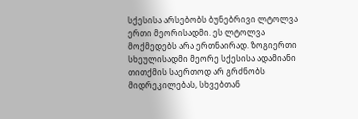სქესისა არსებობს ბუნებრივი ლტოლვა ერთი მეორისადმი. ეს ლტოლვა მოქმედებს არა ერთნაირად. ზოგიერთი სხეულისადმი მეორე სქესისა ადამიანი თითქმის საერთოდ არ გრძნობს მიდრეკილებას, სხვებთან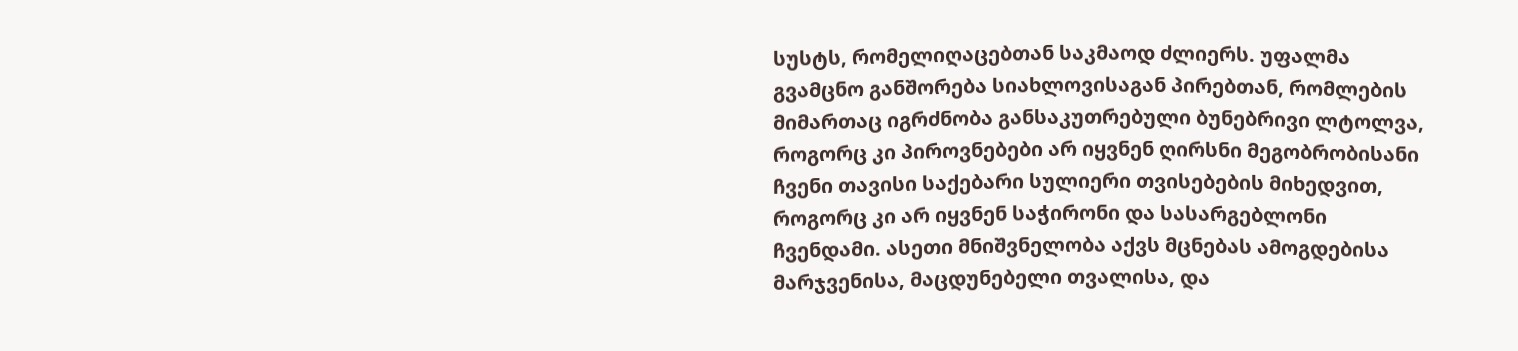სუსტს, რომელიღაცებთან საკმაოდ ძლიერს. უფალმა გვამცნო განშორება სიახლოვისაგან პირებთან, რომლების მიმართაც იგრძნობა განსაკუთრებული ბუნებრივი ლტოლვა, როგორც კი პიროვნებები არ იყვნენ ღირსნი მეგობრობისანი ჩვენი თავისი საქებარი სულიერი თვისებების მიხედვით, როგორც კი არ იყვნენ საჭირონი და სასარგებლონი ჩვენდამი. ასეთი მნიშვნელობა აქვს მცნებას ამოგდებისა მარჯვენისა, მაცდუნებელი თვალისა, და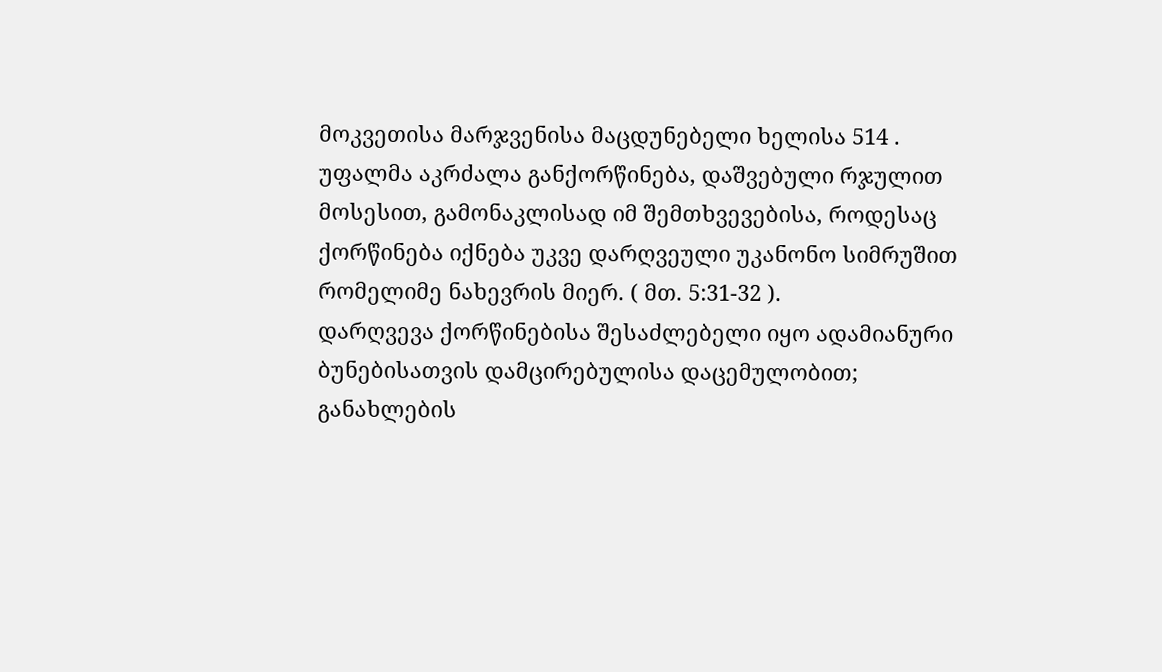მოკვეთისა მარჯვენისა მაცდუნებელი ხელისა 514 .
უფალმა აკრძალა განქორწინება, დაშვებული რჯულით მოსესით, გამონაკლისად იმ შემთხვევებისა, როდესაც ქორწინება იქნება უკვე დარღვეული უკანონო სიმრუშით რომელიმე ნახევრის მიერ. ( მთ. 5:31-32 ).
დარღვევა ქორწინებისა შესაძლებელი იყო ადამიანური ბუნებისათვის დამცირებულისა დაცემულობით; განახლების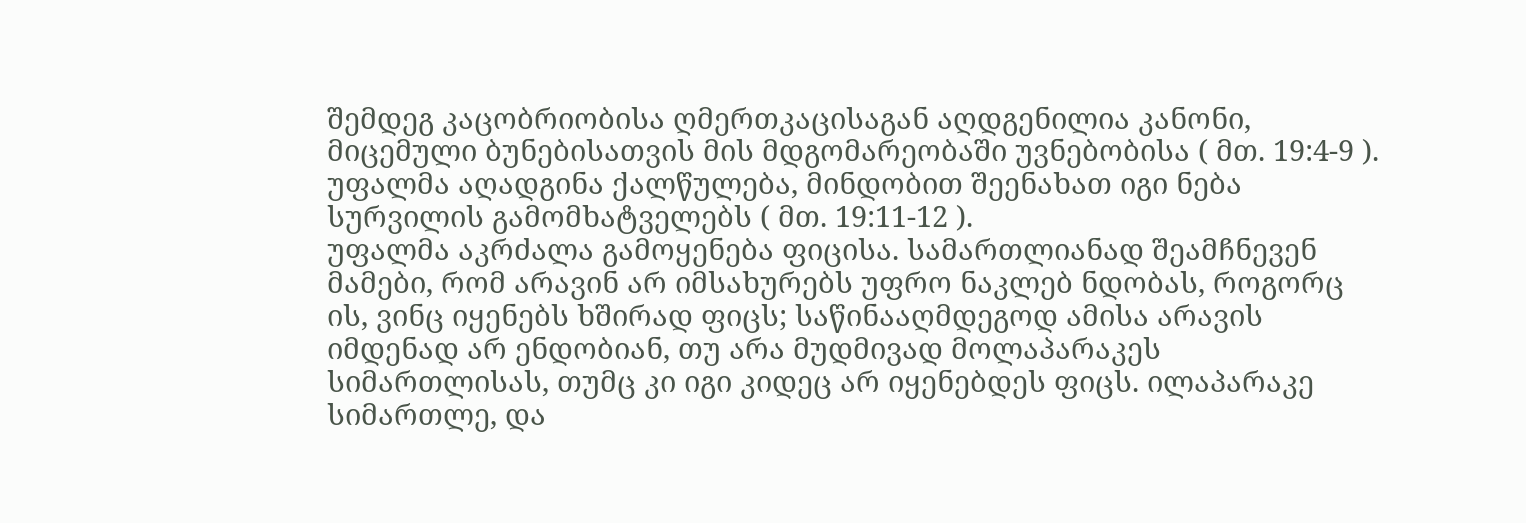შემდეგ კაცობრიობისა ღმერთკაცისაგან აღდგენილია კანონი, მიცემული ბუნებისათვის მის მდგომარეობაში უვნებობისა ( მთ. 19:4-9 ).
უფალმა აღადგინა ქალწულება, მინდობით შეენახათ იგი ნება სურვილის გამომხატველებს ( მთ. 19:11-12 ).
უფალმა აკრძალა გამოყენება ფიცისა. სამართლიანად შეამჩნევენ მამები, რომ არავინ არ იმსახურებს უფრო ნაკლებ ნდობას, როგორც ის, ვინც იყენებს ხშირად ფიცს; საწინააღმდეგოდ ამისა არავის იმდენად არ ენდობიან, თუ არა მუდმივად მოლაპარაკეს სიმართლისას, თუმც კი იგი კიდეც არ იყენებდეს ფიცს. ილაპარაკე სიმართლე, და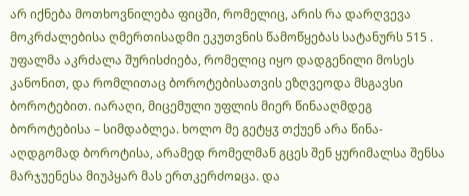არ იქნება მოთხოვნილება ფიცში, რომელიც, არის რა დარღვევა მოკრძალებისა ღმერთისადმი ეკუთვნის წამოწყებას სატანურს 515 .
უფალმა აკრძალა შურისძიება, რომელიც იყო დადგენილი მოსეს კანონით, და რომლითაც ბოროტებისათვის ეზღვეოდა მსგავსი ბოროტებით. იარაღი, მიცემული უფლის მიერ წინააღმდეგ ბოროტებისა – სიმდაბლეა. ხოლო მე გეტყჳ თქუენ არა წინა-აღდგომად ბოროტისა, არამედ რომელმან გცეს შენ ყურიმალსა შენსა მარჯუენესა მიუპყარ მას ერთკერძოჲცა. და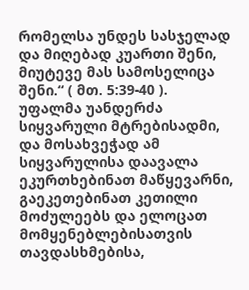რომელსა უნდეს სასჯელად და მიღებად კუართი შენი, მიუტევე მას სამოსელიცა შენი.“ ( მთ. 5:39-40 ).
უფალმა უანდერძა სიყვარული მტრებისადმი, და მოსახვეჭად ამ სიყვარულისა დაავალა ეკურთხებინათ მაწყევარნი, გაეკეთებინათ კეთილი მოძულეებს და ელოცათ მომყენებლებისათვის თავდასხმებისა,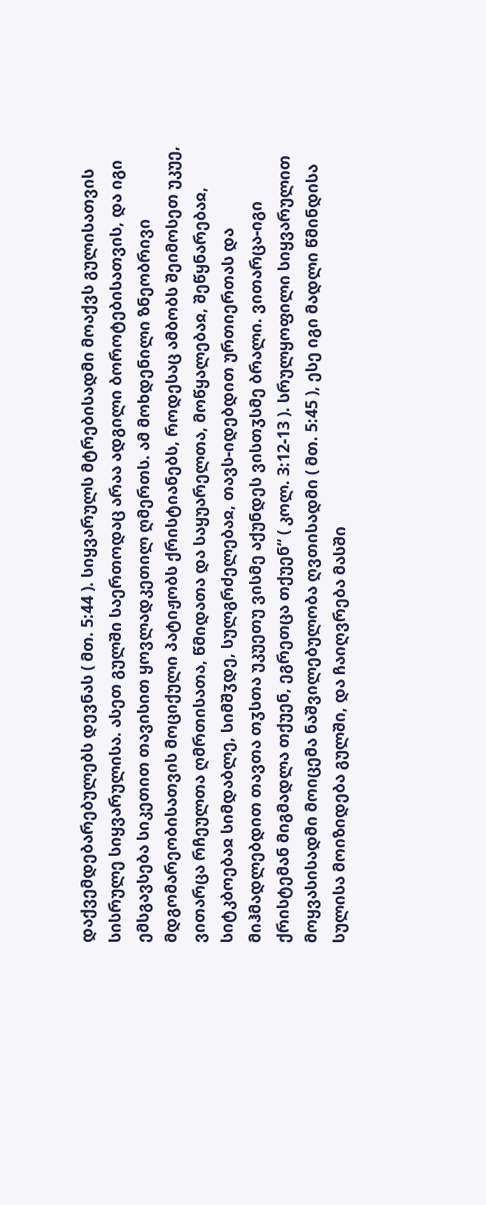დაქვემდებარებულებს დევნას ( მთ. 5:44 ). სიყვარულს მტრებისადმი მოაქვს გულისათვის სისრულე სიყვარულისა. ასეთ გულში საერთოდაც არაა ადგილი ბოროტებისათვის, და იგი ემსგავსება სიკეთით თავისით ყოვლადკეთილ ღმერთს. ამ მოხდენილი ზნეობრივი მდგომარეობისათვის მოციქული პატიჟობს ქრისტიანებს, როდესაც ამბობს შეიმოსეთ უკუე, ვითარცა რჩეულთა ღმრთისათა, წმიდათა და საყუარელთა, მოწყალებაჲ, შეწყნარებაჲ, სიტკბოებაჲ სიმდაბლე, სიმშჳდე, სულგრძელებაჲ, თავს-იდებდით ურთიერთას და მიჰმადლებდით თავთა თჳსთა უკუეთუ ვისმე აქუნდეს ვისთჳსმე ბრალი. ვითარცა-იგი ქრისტემან მიგმადლა თქუენ, ეგრეთცა თქუენ“ ( კოლ. 3:12-13 ). სრულყოფილი სიყვარულით მოყვასისადმი მოიცემა ნაშვილებულობა ღვთისადმი ( მთ. 5:45 ), ესე იგი მადლი წმინდისა სულისა მოიზიდება გულში, და ჩაიღვრება მასში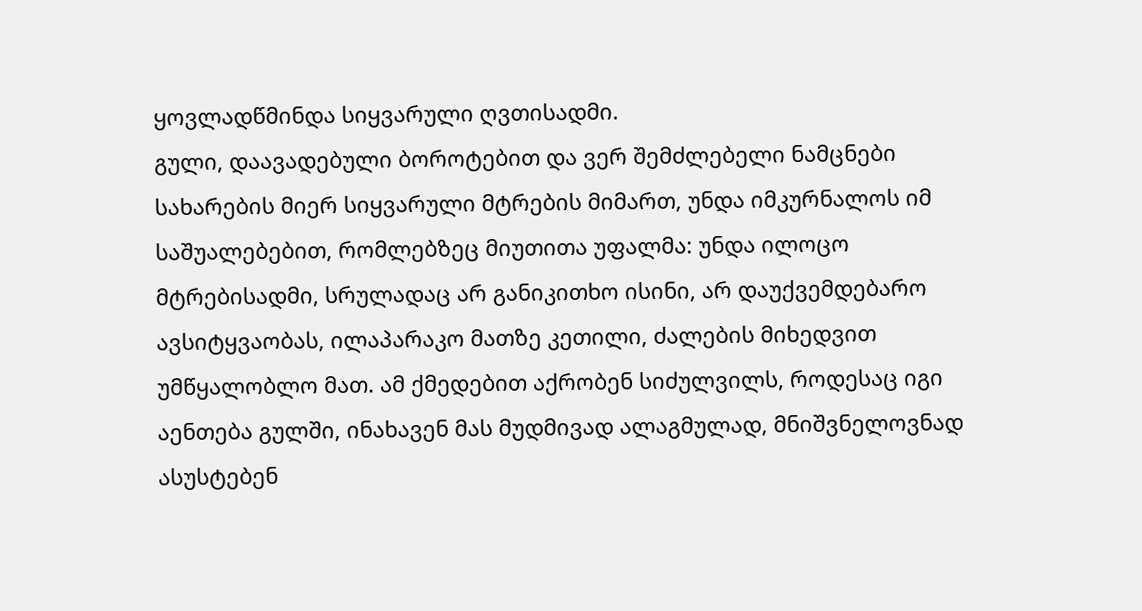ყოვლადწმინდა სიყვარული ღვთისადმი.
გული, დაავადებული ბოროტებით და ვერ შემძლებელი ნამცნები სახარების მიერ სიყვარული მტრების მიმართ, უნდა იმკურნალოს იმ საშუალებებით, რომლებზეც მიუთითა უფალმა: უნდა ილოცო მტრებისადმი, სრულადაც არ განიკითხო ისინი, არ დაუქვემდებარო ავსიტყვაობას, ილაპარაკო მათზე კეთილი, ძალების მიხედვით უმწყალობლო მათ. ამ ქმედებით აქრობენ სიძულვილს, როდესაც იგი აენთება გულში, ინახავენ მას მუდმივად ალაგმულად, მნიშვნელოვნად ასუსტებენ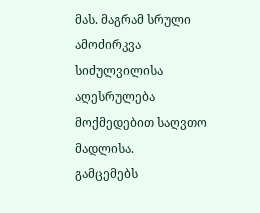მას. მაგრამ სრული ამოძირკვა სიძულვილისა აღესრულება მოქმედებით საღვთო მადლისა.
გამცემებს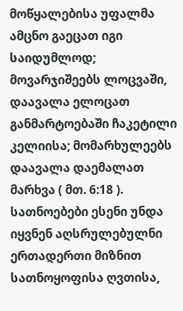მოწყალებისა უფალმა ამცნო გაეცათ იგი საიდუმლოდ; მოვარჯიშეებს ლოცვაში, დაავალა ელოცათ განმარტოებაში ჩაკეტილი კელიისა; მომარხულეებს დაავალა დაემალათ მარხვა ( მთ. 6:18 ). სათნოებები ესენი უნდა იყვნენ აღსრულებულნი ერთადერთი მიზნით სათნოყოფისა ღვთისა,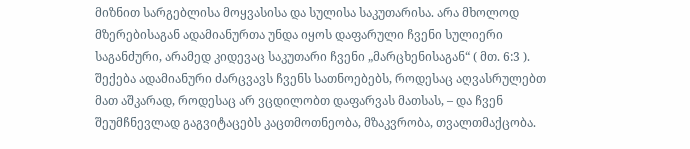მიზნით სარგებლისა მოყვასისა და სულისა საკუთარისა. არა მხოლოდ მზერებისაგან ადამიანურთა უნდა იყოს დაფარული ჩვენი სულიერი საგანძური, არამედ კიდევაც საკუთარი ჩვენი „მარცხენისაგან“ ( მთ. 6:3 ). შექება ადამიანური ძარცვავს ჩვენს სათნოებებს, როდესაც აღვასრულებთ მათ აშკარად, როდესაც არ ვცდილობთ დაფარვას მათსას, – და ჩვენ შეუმჩნევლად გაგვიტაცებს კაცთმოთნეობა, მზაკვრობა, თვალთმაქცობა.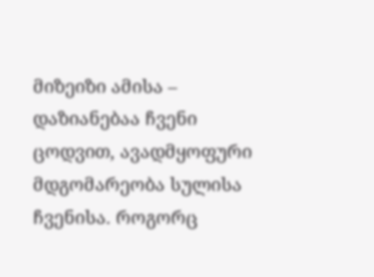მიზეიზი ამისა – დაზიანებაა ჩვენი ცოდვით, ავადმყოფური მდგომარეობა სულისა ჩვენისა. როგორც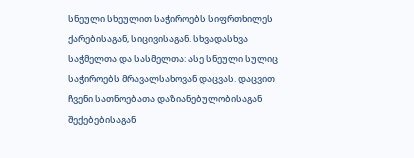სნეული სხეულით საჭიროებს სიფრთხილეს ქარებისაგან, სიცივისაგან. სხვადასხვა საჭმელთა და სასმელთა: ასე სნეული სულიც საჭიროებს მრავალსახოვან დაცვას. დაცვით ჩვენი სათნოებათა დაზიანებულობისაგან შექებებისაგან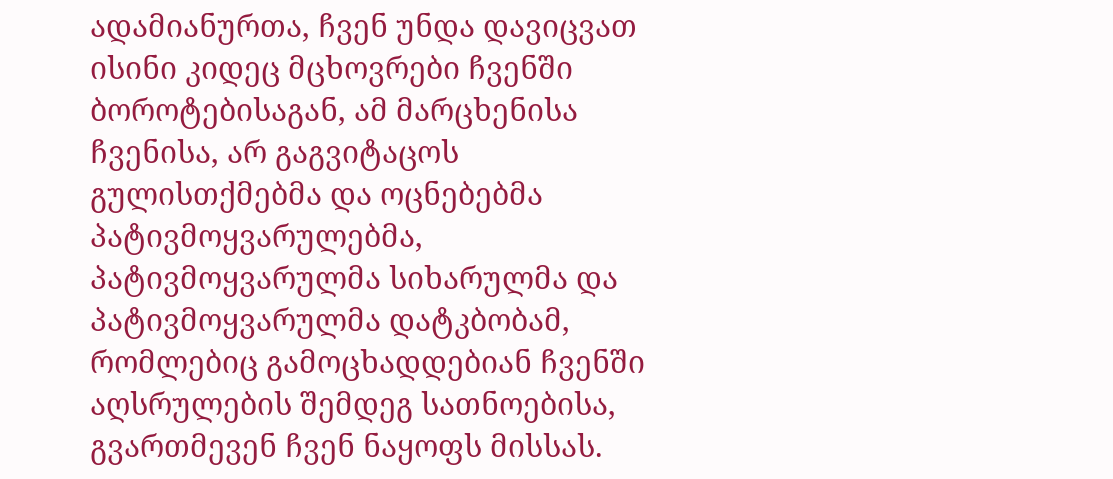ადამიანურთა, ჩვენ უნდა დავიცვათ ისინი კიდეც მცხოვრები ჩვენში ბოროტებისაგან, ამ მარცხენისა ჩვენისა, არ გაგვიტაცოს გულისთქმებმა და ოცნებებმა პატივმოყვარულებმა, პატივმოყვარულმა სიხარულმა და პატივმოყვარულმა დატკბობამ, რომლებიც გამოცხადდებიან ჩვენში აღსრულების შემდეგ სათნოებისა, გვართმევენ ჩვენ ნაყოფს მისსას.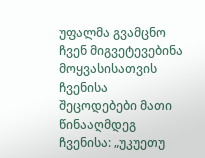უფალმა გვამცნო ჩვენ მიგვეტევებინა მოყვასისათვის ჩვენისა შეცოდებები მათი წინააღმდეგ ჩვენისა: „უკუეთუ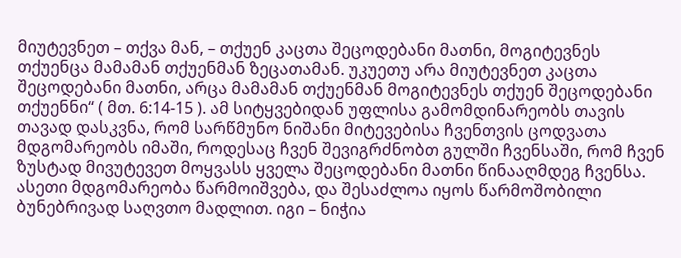მიუტევნეთ – თქვა მან, – თქუენ კაცთა შეცოდებანი მათნი, მოგიტევნეს თქუენცა მამამან თქუენმან ზეცათამან. უკუეთუ არა მიუტევნეთ კაცთა შეცოდებანი მათნი, არცა მამამან თქუენმან მოგიტევნეს თქუენ შეცოდებანი თქუენნი“ ( მთ. 6:14-15 ). ამ სიტყვებიდან უფლისა გამომდინარეობს თავის თავად დასკვნა, რომ სარწმუნო ნიშანი მიტევებისა ჩვენთვის ცოდვათა მდგომარეობს იმაში, როდესაც ჩვენ შევიგრძნობთ გულში ჩვენსაში, რომ ჩვენ ზუსტად მივუტევეთ მოყვასს ყველა შეცოდებანი მათნი წინააღმდეგ ჩვენსა. ასეთი მდგომარეობა წარმოიშვება, და შესაძლოა იყოს წარმოშობილი ბუნებრივად საღვთო მადლით. იგი – ნიჭია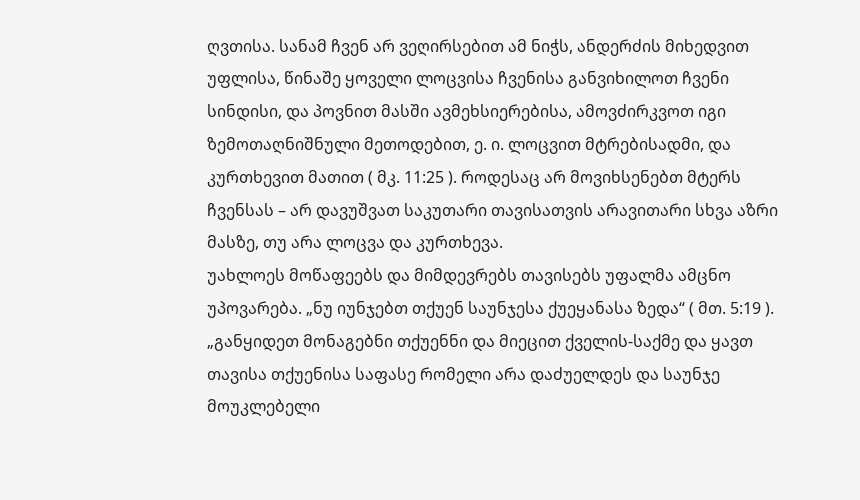ღვთისა. სანამ ჩვენ არ ვეღირსებით ამ ნიჭს, ანდერძის მიხედვით უფლისა, წინაშე ყოველი ლოცვისა ჩვენისა განვიხილოთ ჩვენი სინდისი, და პოვნით მასში ავმეხსიერებისა, ამოვძირკვოთ იგი ზემოთაღნიშნული მეთოდებით, ე. ი. ლოცვით მტრებისადმი, და კურთხევით მათით ( მკ. 11:25 ). როდესაც არ მოვიხსენებთ მტერს ჩვენსას – არ დავუშვათ საკუთარი თავისათვის არავითარი სხვა აზრი მასზე, თუ არა ლოცვა და კურთხევა.
უახლოეს მოწაფეებს და მიმდევრებს თავისებს უფალმა ამცნო უპოვარება. „ნუ იუნჯებთ თქუენ საუნჯესა ქუეყანასა ზედა“ ( მთ. 5:19 ). „განყიდეთ მონაგებნი თქუენნი და მიეცით ქველის-საქმე და ყავთ თავისა თქუენისა საფასე რომელი არა დაძუელდეს და საუნჯე მოუკლებელი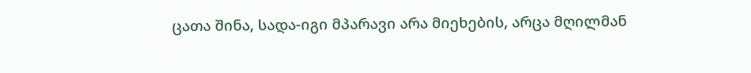ცათა შინა, სადა-იგი მპარავი არა მიეხების, არცა მღილმან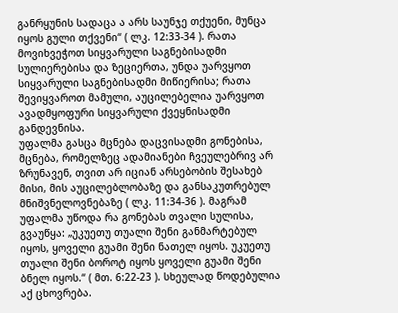განრყუნის სადაცა ა არს საუნჯე თქუენი, მუნცა იყოს გული თქვენი“ ( ლკ. 12:33-34 ). რათა მოვიხვეჭოთ სიყვარული საგნებისადმი სულიერებისა და ზეციერთა, უნდა უარვყოთ სიყვარული საგნებისადმი მიწიერისა; რათა შევიყვაროთ მამული, აუცილებელია უარვყოთ ავადმყოფური სიყვარული ქვეყნისადმი განდევნისა.
უფალმა გასცა მცნება დაცვისადმი გონებისა, მცნება, რომელზეც ადამიანები ჩვეულებრივ არ ზრუნავენ, თვით არ იციან არსებობის შესახებ მისი, მის აუცილებლობაზე და განსაკუთრებულ მნიშვნელოვნებაზე ( ლკ. 11:34-36 ). მაგრამ უფალმა უწოდა რა გონებას თვალი სულისა, გვაუწყა: „უკუეთუ თუალი შენი განმარტებულ იყოს, ყოველი გუამი შენი ნათელ იყოს. უკუეთუ თუალი შენი ბოროტ იყოს ყოველი გუამი შენი ბნელ იყოს.“ ( მთ. 6:22-23 ). სხეულად წოდებულია აქ ცხოვრება.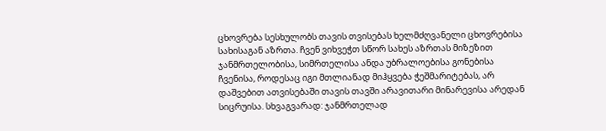ცხოვრება სესხულობს თავის თვისებას ხელმძღვანელი ცხოვრებისა სახისაგან აზრთა. ჩვენ ვიხვეჭთ სწორ სახეს აზრთას მიზეზით ჯანმრთელობისა, სიმრთელისა ანდა უბრალოებისა გონებისა ჩვენისა, როდესაც იგი მთლიანად მიჰყვება ჭეშმარიტებას, არ დაშვებით ათვისებაში თავის თავში არავითარი მინარევისა არედან სიცრუისა. სხვაგვარად: ჯანმრთელად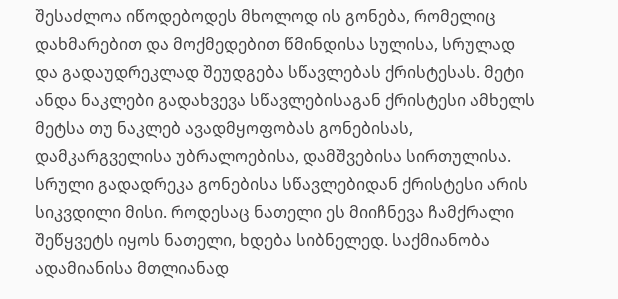შესაძლოა იწოდებოდეს მხოლოდ ის გონება, რომელიც დახმარებით და მოქმედებით წმინდისა სულისა, სრულად და გადაუდრეკლად შეუდგება სწავლებას ქრისტესას. მეტი ანდა ნაკლები გადახვევა სწავლებისაგან ქრისტესი ამხელს მეტსა თუ ნაკლებ ავადმყოფობას გონებისას, დამკარგველისა უბრალოებისა, დამშვებისა სირთულისა. სრული გადადრეკა გონებისა სწავლებიდან ქრისტესი არის სიკვდილი მისი. როდესაც ნათელი ეს მიიჩნევა ჩამქრალი შეწყვეტს იყოს ნათელი, ხდება სიბნელედ. საქმიანობა ადამიანისა მთლიანად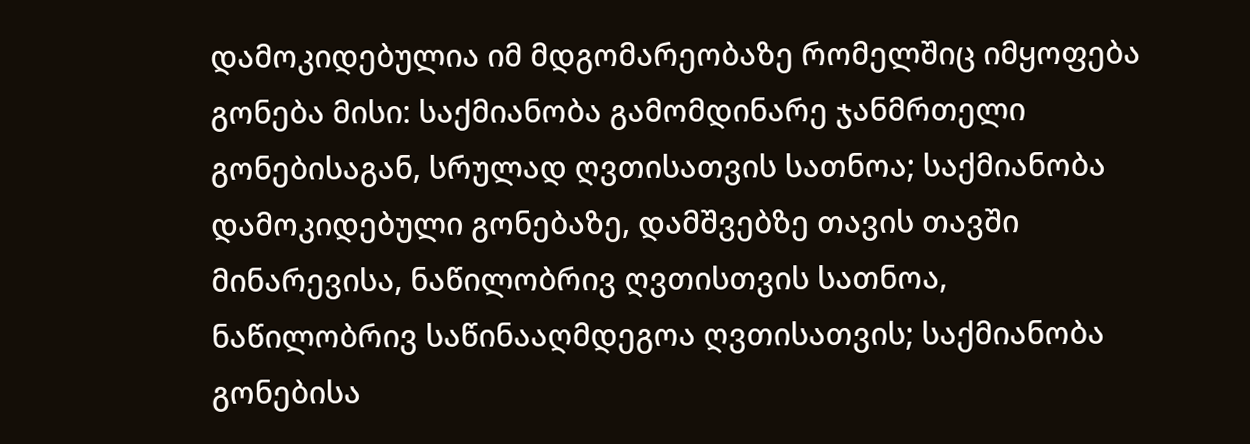დამოკიდებულია იმ მდგომარეობაზე რომელშიც იმყოფება გონება მისი: საქმიანობა გამომდინარე ჯანმრთელი გონებისაგან, სრულად ღვთისათვის სათნოა; საქმიანობა დამოკიდებული გონებაზე, დამშვებზე თავის თავში მინარევისა, ნაწილობრივ ღვთისთვის სათნოა, ნაწილობრივ საწინააღმდეგოა ღვთისათვის; საქმიანობა გონებისა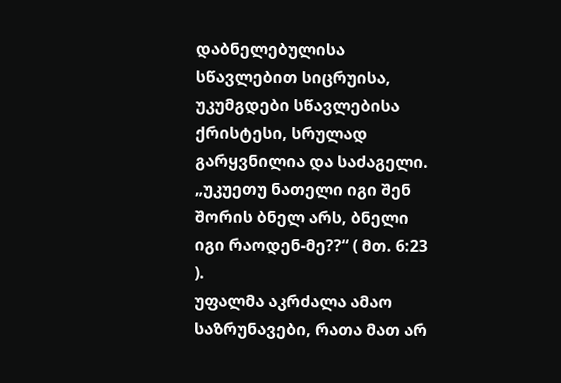დაბნელებულისა სწავლებით სიცრუისა, უკუმგდები სწავლებისა ქრისტესი, სრულად გარყვნილია და საძაგელი. „უკუეთუ ნათელი იგი შენ შორის ბნელ არს, ბნელი იგი რაოდენ-მე??“ ( მთ. 6:23 ).
უფალმა აკრძალა ამაო საზრუნავები, რათა მათ არ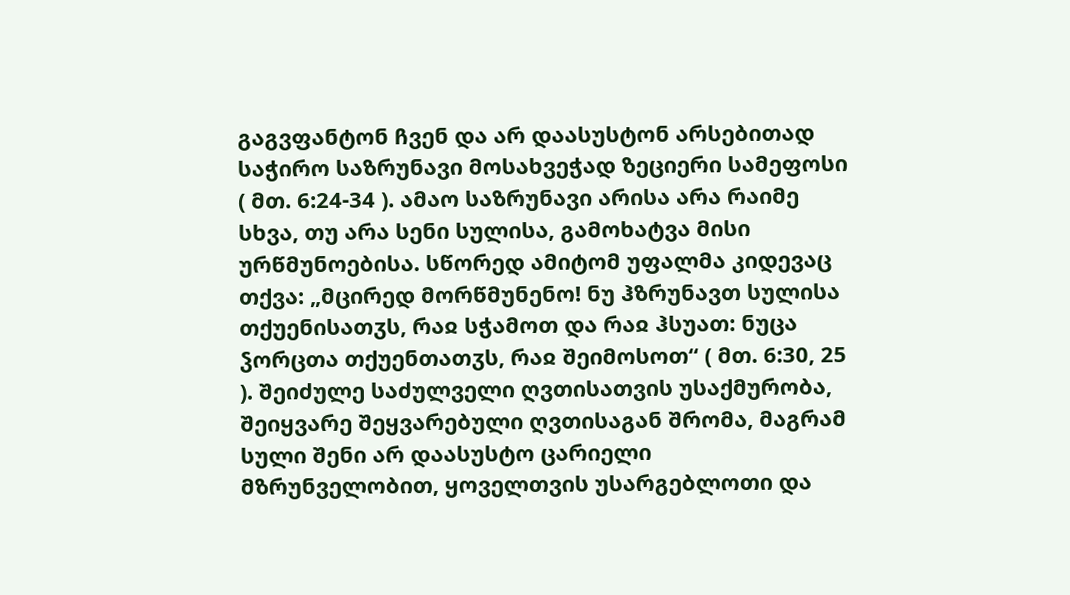გაგვფანტონ ჩვენ და არ დაასუსტონ არსებითად საჭირო საზრუნავი მოსახვეჭად ზეციერი სამეფოსი ( მთ. 6:24-34 ). ამაო საზრუნავი არისა არა რაიმე სხვა, თუ არა სენი სულისა, გამოხატვა მისი ურწმუნოებისა. სწორედ ამიტომ უფალმა კიდევაც თქვა: „მცირედ მორწმუნენო! ნუ ჰზრუნავთ სულისა თქუენისათჳს, რაჲ სჭამოთ და რაჲ ჰსუათ: ნუცა ჴორცთა თქუენთათჳს, რაჲ შეიმოსოთ“ ( მთ. 6:30, 25 ). შეიძულე საძულველი ღვთისათვის უსაქმურობა, შეიყვარე შეყვარებული ღვთისაგან შრომა, მაგრამ სული შენი არ დაასუსტო ცარიელი მზრუნველობით, ყოველთვის უსარგებლოთი და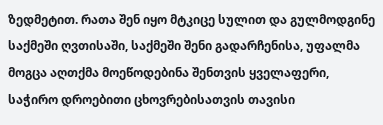ზედმეტით. რათა შენ იყო მტკიცე სულით და გულმოდგინე საქმეში ღვთისაში, საქმეში შენი გადარჩენისა, უფალმა მოგცა აღთქმა მოეწოდებინა შენთვის ყველაფერი, საჭირო დროებითი ცხოვრებისათვის თავისი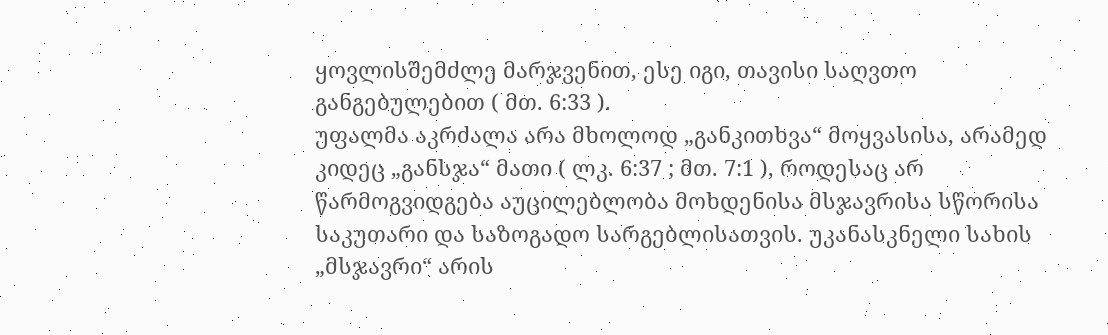ყოვლისშემძლე მარჯვენით, ესე იგი, თავისი საღვთო განგებულებით ( მთ. 6:33 ).
უფალმა აკრძალა არა მხოლოდ „განკითხვა“ მოყვასისა, არამედ კიდეც „განსჯა“ მათი ( ლკ. 6:37 ; მთ. 7:1 ), როდესაც არ წარმოგვიდგება აუცილებლობა მოხდენისა მსჯავრისა სწორისა საკუთარი და საზოგადო სარგებლისათვის. უკანასკნელი სახის „მსჯავრი“ არის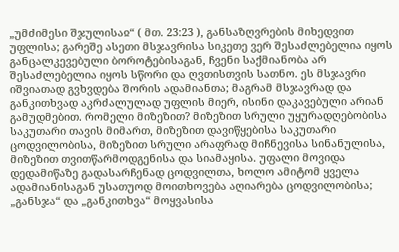„უმძიმესი შჯულისაჲ“ ( მთ. 23:23 ), განსაზღვრების მიხედვით უფლისა; გარეშე ასეთი მსჯავრისა სიკეთე ვერ შესაძლებელია იყოს განცალკევებული ბოროტებისაგან, ჩვენი საქმიანობა არ შესაძლებელია იყოს სწორი და ღვთისთვის სათნო. ეს მსჯავრი იშვიათად გვხვდება შორის ადამიანთა; მაგრამ მსჯავრად და განკითხვად აკრძალულად უფლის მიერ, ისინი დაკავებული არიან გამუდმებით. რომელი მიზეზით? მიზეზით სრული უყურადღებობისა საკუთარი თავის მიმართ, მიზეზით დავიწყებისა საკუთარი ცოდვილობისა, მიზეზით სრული არაფრად მიჩნევისა სინანულისა, მიზეზით თვითწარმოდგენისა და სიამაყისა. უფალი მოვიდა დედამიწაზე გადასარჩენად ცოდვილთა, ხოლო ამიტომ ყველა ადამიანისაგან უსათუოდ მოითხოვება აღიარება ცოდვილობისა; „განსჯა“ და „განკითხვა“ მოყვასისა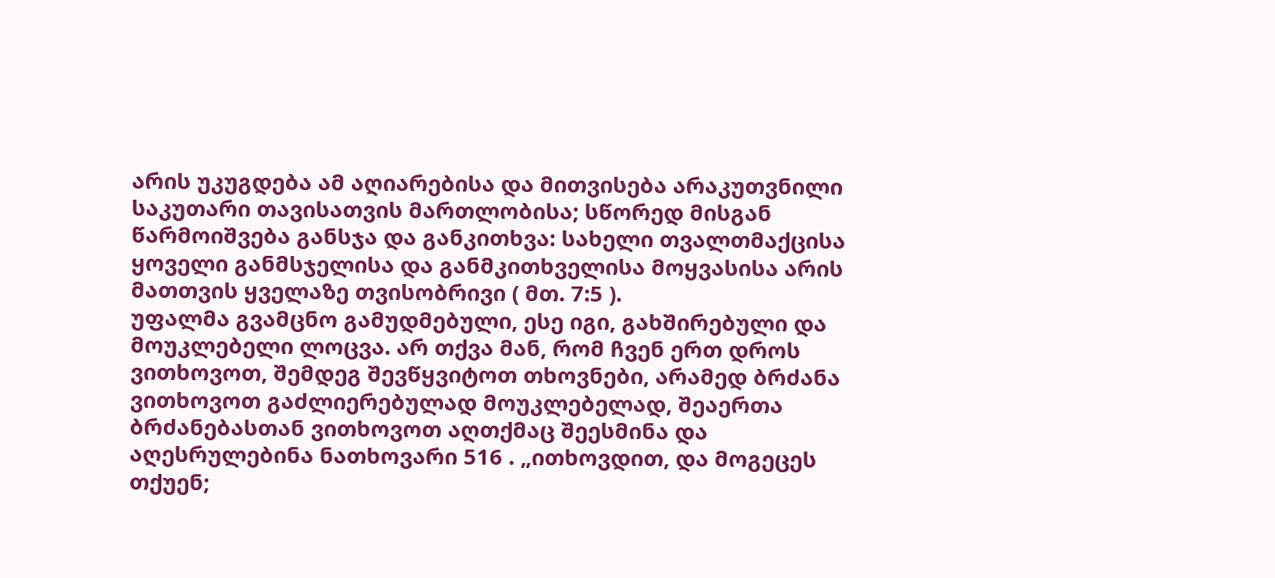არის უკუგდება ამ აღიარებისა და მითვისება არაკუთვნილი საკუთარი თავისათვის მართლობისა; სწორედ მისგან წარმოიშვება განსჯა და განკითხვა: სახელი თვალთმაქცისა ყოველი განმსჯელისა და განმკითხველისა მოყვასისა არის მათთვის ყველაზე თვისობრივი ( მთ. 7:5 ).
უფალმა გვამცნო გამუდმებული, ესე იგი, გახშირებული და მოუკლებელი ლოცვა. არ თქვა მან, რომ ჩვენ ერთ დროს ვითხოვოთ, შემდეგ შევწყვიტოთ თხოვნები, არამედ ბრძანა ვითხოვოთ გაძლიერებულად მოუკლებელად, შეაერთა ბრძანებასთან ვითხოვოთ აღთქმაც შეესმინა და აღესრულებინა ნათხოვარი 516 . „ითხოვდით, და მოგეცეს თქუენ;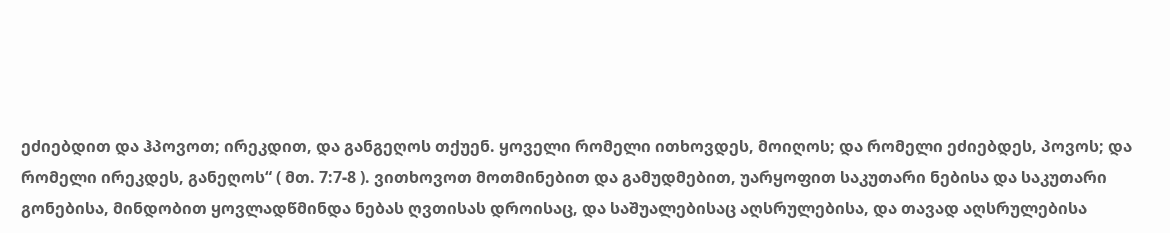ეძიებდით და ჰპოვოთ; ირეკდით, და განგეღოს თქუენ. ყოველი რომელი ითხოვდეს, მოიღოს; და რომელი ეძიებდეს, პოვოს; და რომელი ირეკდეს, განეღოს“ ( მთ. 7:7-8 ). ვითხოვოთ მოთმინებით და გამუდმებით, უარყოფით საკუთარი ნებისა და საკუთარი გონებისა, მინდობით ყოვლადწმინდა ნებას ღვთისას დროისაც, და საშუალებისაც აღსრულებისა, და თავად აღსრულებისა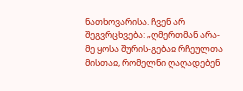ნათხოვარისა. ჩვენ არ შეგვრცხვება: „ღმერთმან არა-მე ყოსა შურის-გებაჲ რჩეულთა მისთაჲ, რომელნი ღაღადებენ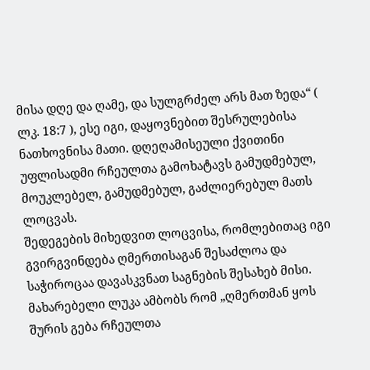მისა დღე და ღამე, და სულგრძელ არს მათ ზედა“ ( ლკ. 18:7 ), ესე იგი, დაყოვნებით შესრულებისა ნათხოვნისა მათი. დღეღამისეული ქვითინი უფლისადმი რჩეულთა გამოხატავს გამუდმებულ, მოუკლებელ, გამუდმებულ, გაძლიერებულ მათს ლოცვას.
შედეგების მიხედვით ლოცვისა, რომლებითაც იგი გვირგვინდება ღმერთისაგან შესაძლოა და საჭიროცაა დავასკვნათ საგნების შესახებ მისი. მახარებელი ლუკა ამბობს რომ „ღმერთმან ყოს შურის გება რჩეულთა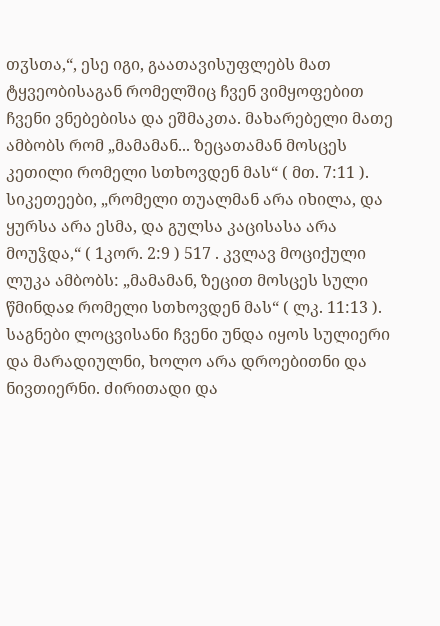თჳსთა,“, ესე იგი, გაათავისუფლებს მათ ტყვეობისაგან რომელშიც ჩვენ ვიმყოფებით ჩვენი ვნებებისა და ეშმაკთა. მახარებელი მათე ამბობს რომ „მამამან... ზეცათამან მოსცეს კეთილი რომელი სთხოვდენ მას“ ( მთ. 7:11 ). სიკეთეები, „რომელი თუალმან არა იხილა, და ყურსა არა ესმა, და გულსა კაცისასა არა მოუჴდა,“ ( 1კორ. 2:9 ) 517 . კვლავ მოციქული ლუკა ამბობს: „მამამან, ზეცით მოსცეს სული წმინდაჲ რომელი სთხოვდენ მას“ ( ლკ. 11:13 ). საგნები ლოცვისანი ჩვენი უნდა იყოს სულიერი და მარადიულნი, ხოლო არა დროებითნი და ნივთიერნი. ძირითადი და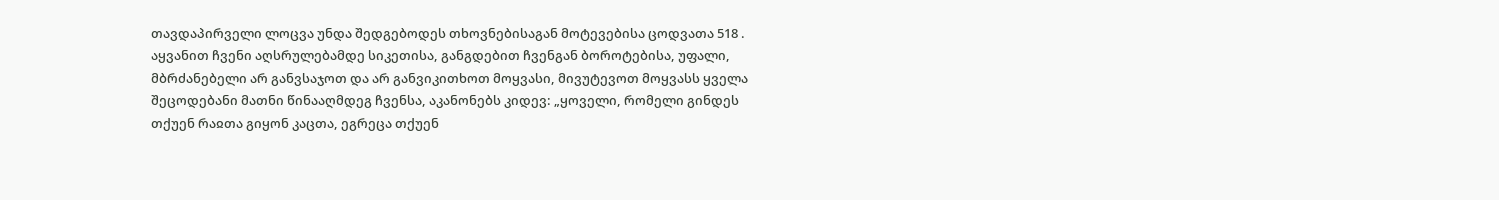თავდაპირველი ლოცვა უნდა შედგებოდეს თხოვნებისაგან მოტევებისა ცოდვათა 518 .
აყვანით ჩვენი აღსრულებამდე სიკეთისა, განგდებით ჩვენგან ბოროტებისა, უფალი, მბრძანებელი არ განვსაჯოთ და არ განვიკითხოთ მოყვასი, მივუტევოთ მოყვასს ყველა შეცოდებანი მათნი წინააღმდეგ ჩვენსა, აკანონებს კიდევ: „ყოველი, რომელი გინდეს თქუენ რაჲთა გიყონ კაცთა, ეგრეცა თქუენ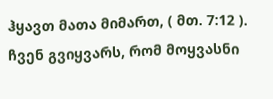ჰყავთ მათა მიმართ, ( მთ. 7:12 ). ჩვენ გვიყვარს, რომ მოყვასნი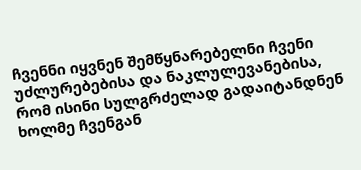ჩვენნი იყვნენ შემწყნარებელნი ჩვენი უძლურებებისა და ნაკლულევანებისა, რომ ისინი სულგრძელად გადაიტანდნენ ხოლმე ჩვენგან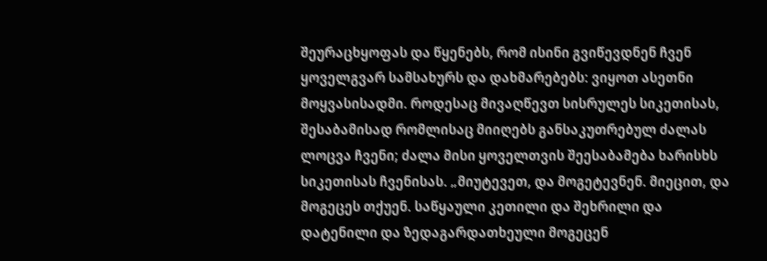შეურაცხყოფას და წყენებს, რომ ისინი გვიწევდნენ ჩვენ ყოველგვარ სამსახურს და დახმარებებს: ვიყოთ ასეთნი მოყვასისადმი. როდესაც მივაღწევთ სისრულეს სიკეთისას, შესაბამისად რომლისაც მიიღებს განსაკუთრებულ ძალას ლოცვა ჩვენი; ძალა მისი ყოველთვის შეესაბამება ხარისხს სიკეთისას ჩვენისას. „მიუტევეთ, და მოგეტევნენ. მიეცით, და მოგეცეს თქუენ. საწყაული კეთილი და შეხრილი და დატენილი და ზედაგარდათხეული მოგეცენ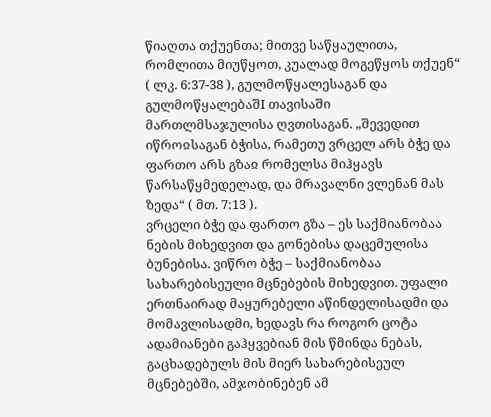წიაღთა თქუენთა; მითვე საწყაულითა, რომლითა მიუწყოთ, კუალად მოგეწყოს თქუენ“ ( ლკ. 6:37-38 ), გულმოწყალესაგან და გულმოწყალებაშI თავისაში მართლმსაჯულისა ღვთისაგან. „შევედით იწროჲსაგან ბჭისა, რამეთუ ვრცელ არს ბჭე და ფართო არს გზაჲ რომელსა მიჰყავს წარსაწყმედელად, და მრავალნი ვლენან მას ზედა“ ( მთ. 7:13 ).
ვრცელი ბჭე და ფართო გზა – ეს საქმიანობაა ნების მიხედვით და გონებისა დაცემულისა ბუნებისა. ვიწრო ბჭე – საქმიანობაა სახარებისეული მცნებების მიხედვით. უფალი ერთნაირად მაყურებელი აწინდელისადმი და მომავლისადმი, ხედავს რა როგორ ცოტა ადამიანები გაჰყვებიან მის წმინდა ნებას, გაცხადებულს მის მიერ სახარებისეულ მცნებებში, ამჯობინებენ ამ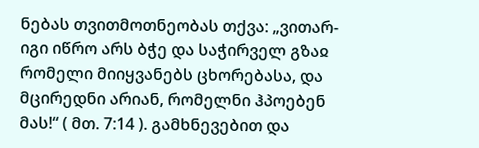ნებას თვითმოთნეობას თქვა: „ვითარ-იგი იწრო არს ბჭე და საჭირველ გზაჲ რომელი მიიყვანებს ცხორებასა, და მცირედნი არიან, რომელნი ჰპოებენ მას!“ ( მთ. 7:14 ). გამხნევებით და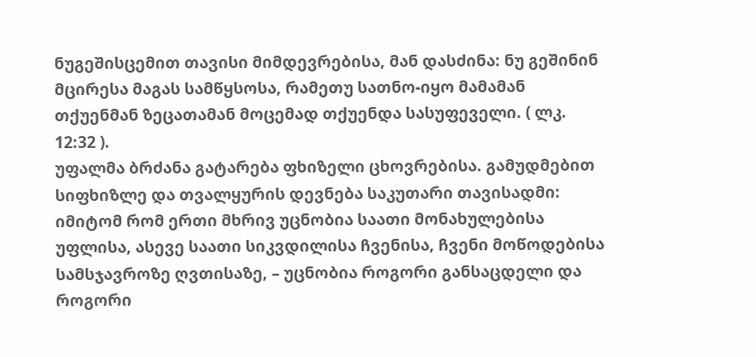ნუგეშისცემით თავისი მიმდევრებისა, მან დასძინა: ნუ გეშინინ მცირესა მაგას სამწყსოსა, რამეთუ სათნო-იყო მამამან თქუენმან ზეცათამან მოცემად თქუენდა სასუფეველი. ( ლკ. 12:32 ).
უფალმა ბრძანა გატარება ფხიზელი ცხოვრებისა. გამუდმებით სიფხიზლე და თვალყურის დევნება საკუთარი თავისადმი: იმიტომ რომ ერთი მხრივ უცნობია საათი მონახულებისა უფლისა, ასევე საათი სიკვდილისა ჩვენისა, ჩვენი მოწოდებისა სამსჯავროზე ღვთისაზე, – უცნობია როგორი განსაცდელი და როგორი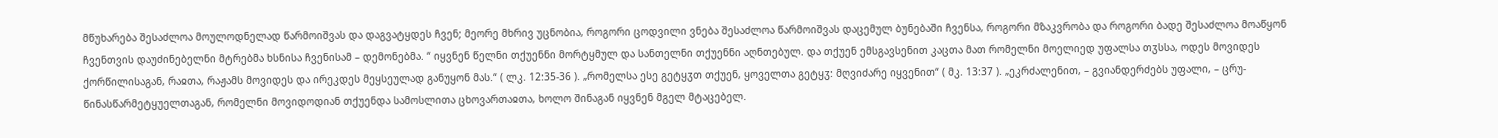მწუხარება შესაძლოა მოულოდნელად წარმოიშვას და დაგვატყდეს ჩვენ; მეორე მხრივ უცნობია, როგორი ცოდვილი ვნება შესაძლოა წარმოიშვას დაცემულ ბუნებაში ჩვენსა, როგორი მზაკვრობა და როგორი ბადე შესაძლოა მოაწყონ ჩვენთვის დაუძინებელნი მტრებმა ხსნისა ჩვენისამ – დემონებმა. “ იყვნენ წელნი თქუენნი მორტყმულ და სანთელნი თქუენნი აღნთებულ. და თქუენ ემსგავსენით კაცთა მათ რომელნი მოელიედ უფალსა თჳსსა, ოდეს მოვიდეს ქორწილისაგან, რაჲთა, რაჟამს მოვიდეს და ირეკდეს მეყსეულად განუყონ მას.“ ( ლკ. 12:35-36 ). „რომელსა ესე გეტყჳთ თქუენ, ყოველთა გეტყჳ: მღვიძარე იყვენით“ ( მკ. 13:37 ). „ეკრძალენით, – გვიანდერძებს უფალი, – ცრუ-წინასწარმეტყუელთაგან, რომელნი მოვიდოდიან თქუენდა სამოსლითა ცხოვართაჲთა, ხოლო შინაგან იყვნენ მგელ მტაცებელ.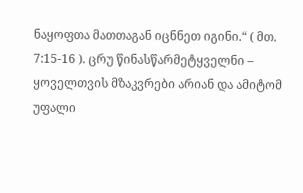ნაყოფთა მათთაგან იცნნეთ იგინი.“ ( მთ. 7:15-16 ). ცრუ წინასწარმეტყველნი – ყოველთვის მზაკვრები არიან და ამიტომ უფალი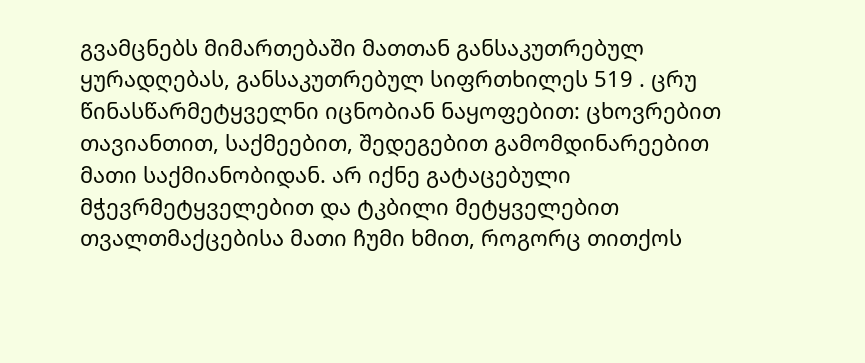გვამცნებს მიმართებაში მათთან განსაკუთრებულ ყურადღებას, განსაკუთრებულ სიფრთხილეს 519 . ცრუ წინასწარმეტყველნი იცნობიან ნაყოფებით: ცხოვრებით თავიანთით, საქმეებით, შედეგებით გამომდინარეებით მათი საქმიანობიდან. არ იქნე გატაცებული მჭევრმეტყველებით და ტკბილი მეტყველებით თვალთმაქცებისა მათი ჩუმი ხმით, როგორც თითქოს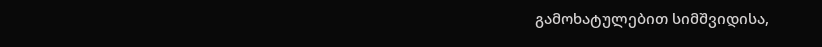გამოხატულებით სიმშვიდისა,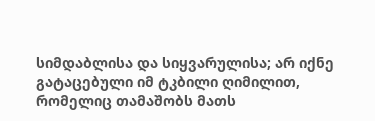სიმდაბლისა და სიყვარულისა; არ იქნე გატაცებული იმ ტკბილი ღიმილით, რომელიც თამაშობს მათს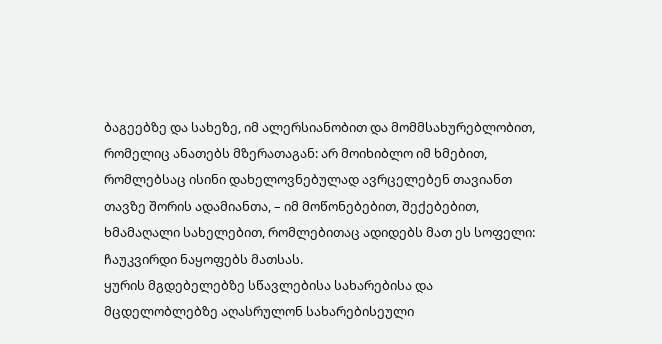ბაგეებზე და სახეზე, იმ ალერსიანობით და მომმსახურებლობით, რომელიც ანათებს მზერათაგან: არ მოიხიბლო იმ ხმებით, რომლებსაც ისინი დახელოვნებულად ავრცელებენ თავიანთ თავზე შორის ადამიანთა, – იმ მოწონებებით, შექებებით, ხმამაღალი სახელებით, რომლებითაც ადიდებს მათ ეს სოფელი: ჩაუკვირდი ნაყოფებს მათსას.
ყურის მგდებელებზე სწავლებისა სახარებისა და მცდელობლებზე აღასრულონ სახარებისეული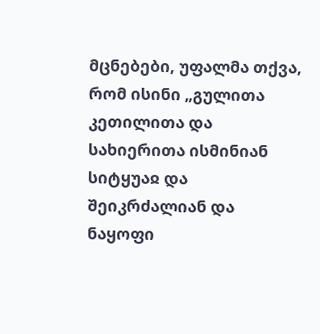მცნებები, უფალმა თქვა, რომ ისინი „გულითა კეთილითა და სახიერითა ისმინიან სიტყუაჲ და შეიკრძალიან და ნაყოფი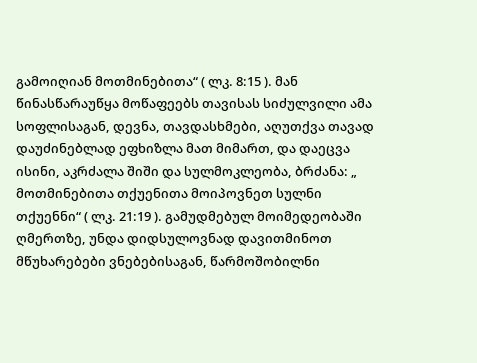გამოიღიან მოთმინებითა“ ( ლკ. 8:15 ). მან წინასწარაუწყა მოწაფეებს თავისას სიძულვილი ამა სოფლისაგან, დევნა, თავდასხმები, აღუთქვა თავად დაუძინებლად ეფხიზლა მათ მიმართ, და დაეცვა ისინი, აკრძალა შიში და სულმოკლეობა, ბრძანა: „ მოთმინებითა თქუენითა მოიპოვნეთ სულნი თქუენნი“ ( ლკ. 21:19 ). გამუდმებულ მოიმედეობაში ღმერთზე, უნდა დიდსულოვნად დავითმინოთ მწუხარებები ვნებებისაგან, წარმოშობილნი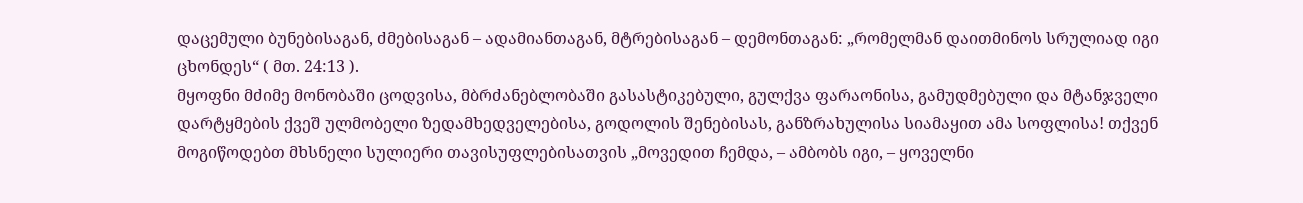დაცემული ბუნებისაგან, ძმებისაგან – ადამიანთაგან, მტრებისაგან – დემონთაგან: „რომელმან დაითმინოს სრულიად იგი ცხონდეს“ ( მთ. 24:13 ).
მყოფნი მძიმე მონობაში ცოდვისა, მბრძანებლობაში გასასტიკებული, გულქვა ფარაონისა, გამუდმებული და მტანჯველი დარტყმების ქვეშ ულმობელი ზედამხედველებისა, გოდოლის შენებისას, განზრახულისა სიამაყით ამა სოფლისა! თქვენ მოგიწოდებთ მხსნელი სულიერი თავისუფლებისათვის „მოვედით ჩემდა, – ამბობს იგი, – ყოველნი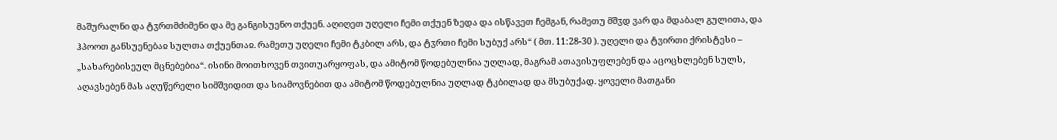მაშურალნი და ტჳრთმძიმენი და მე განგისუენო თქუენ. აღიღეთ უღელი ჩემი თქუენ ზედა და ისწავეთ ჩემგან, რამეთუ მშჳდ ვარ და მდაბალ გულითა, და ჰპოოთ განსუენებაჲ სულთა თქუენთაჲ. რამეთუ უღელი ჩემი ტკბილ არს, და ტჳრთი ჩემი სუბუქ არს“ ( მთ. 11:28-30 ). უღელი და ტვირთი ქრისტესი – „სახარებისეულ მცნებებია“. ისინი მოითხოვენ თვითუარყოფას, და ამიტომ წოდებულნია უღლად, მაგრამ ათავისუფლებენ და აცოცხლებენ სულს, აღავსებენ მას აღუწერელი სიმშვიდით და სიამოვნებით და ამიტომ წოდებულნია უღლად ტკბილად და მსუბუქად. ყოველი მათგანი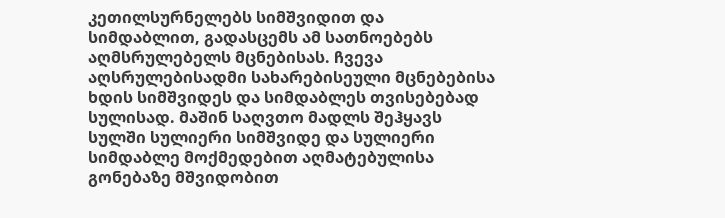კეთილსურნელებს სიმშვიდით და სიმდაბლით, გადასცემს ამ სათნოებებს აღმსრულებელს მცნებისას. ჩვევა აღსრულებისადმი სახარებისეული მცნებებისა ხდის სიმშვიდეს და სიმდაბლეს თვისებებად სულისად. მაშინ საღვთო მადლს შეჰყავს სულში სულიერი სიმშვიდე და სულიერი სიმდაბლე მოქმედებით აღმატებულისა გონებაზე მშვიდობით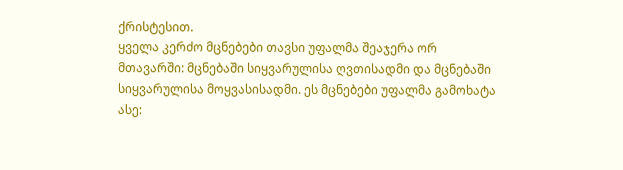ქრისტესით.
ყველა კერძო მცნებები თავსი უფალმა შეაჯერა ორ მთავარში: მცნებაში სიყვარულისა ღვთისადმი და მცნებაში სიყვარულისა მოყვასისადმი. ეს მცნებები უფალმა გამოხატა ასე: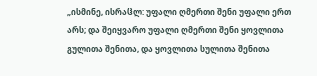„ისმინე, ისრაჱლ: უფალი ღმერთი შენი უფალი ერთ არს; და შეიყვარო უფალი ღმერთი შენი ყოვლითა გულითა შენითა, და ყოვლითა სულითა შენითა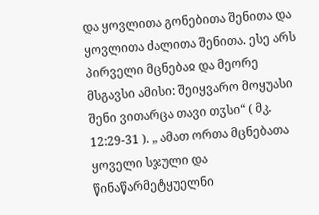და ყოვლითა გონებითა შენითა და ყოვლითა ძალითა შენითა. ესე არს პირველი მცნებაჲ და მეორე მსგავსი ამისი: შეიყვარო მოყუასი შენი ვითარცა თავი თჳსი“ ( მკ. 12:29-31 ). „ ამათ ორთა მცნებათა ყოველი სჯული და წინაწარმეტყუელნი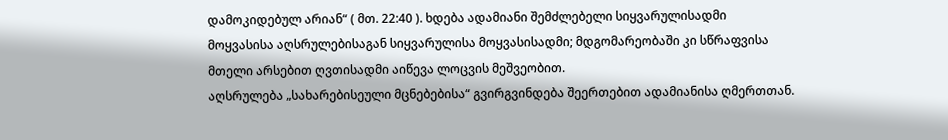დამოკიდებულ არიან“ ( მთ. 22:40 ). ხდება ადამიანი შემძლებელი სიყვარულისადმი მოყვასისა აღსრულებისაგან სიყვარულისა მოყვასისადმი; მდგომარეობაში კი სწრაფვისა მთელი არსებით ღვთისადმი აიწევა ლოცვის მეშვეობით.
აღსრულება „სახარებისეული მცნებებისა“ გვირგვინდება შეერთებით ადამიანისა ღმერთთან.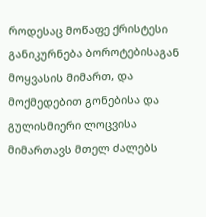როდესაც მოწაფე ქრისტესი განიკურნება ბოროტებისაგან მოყვასის მიმართ, და მოქმედებით გონებისა და გულისმიერი ლოცვისა მიმართავს მთელ ძალებს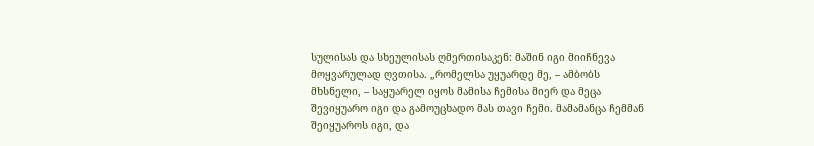სულისას და სხეულისას ღმერთისაკენ: მაშინ იგი მიიჩნევა მოყვარულად ღვთისა. „რომელსა უყუარდე მე, – ამბობს მხსნელი, – საყუარელ იყოს მამისა ჩემისა მიერ და მეცა შევიყუარო იგი და გამოუცხადო მას თავი ჩემი. მამამანცა ჩემმან შეიყუაროს იგი, და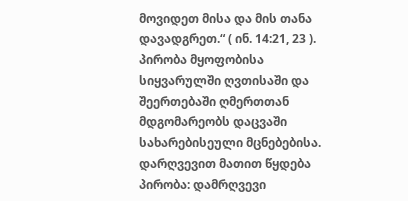მოვიდეთ მისა და მის თანა დავადგრეთ.“ ( ინ. 14:21, 23 ).
პირობა მყოფობისა სიყვარულში ღვთისაში და შეერთებაში ღმერთთან მდგომარეობს დაცვაში სახარებისეული მცნებებისა. დარღვევით მათით წყდება პირობა: დამრღვევი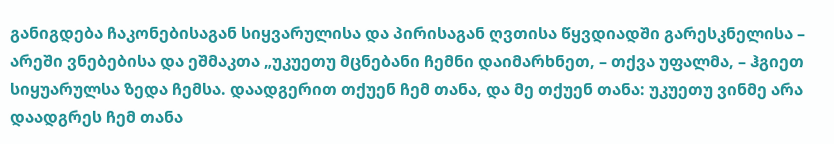განიგდება ჩაკონებისაგან სიყვარულისა და პირისაგან ღვთისა წყვდიადში გარესკნელისა – არეში ვნებებისა და ეშმაკთა „უკუეთუ მცნებანი ჩემნი დაიმარხნეთ, – თქვა უფალმა, – ჰგიეთ სიყუარულსა ზედა ჩემსა. დაადგერით თქუენ ჩემ თანა, და მე თქუენ თანა: უკუეთუ ვინმე არა დაადგრეს ჩემ თანა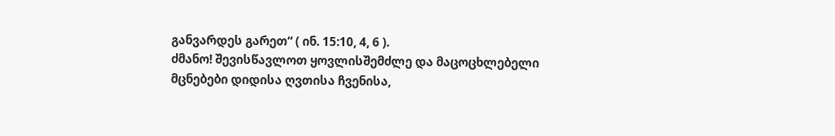განვარდეს გარეთ“ ( ინ. 15:10, 4, 6 ).
ძმანო! შევისწავლოთ ყოვლისშემძლე და მაცოცხლებელი მცნებები დიდისა ღვთისა ჩვენისა,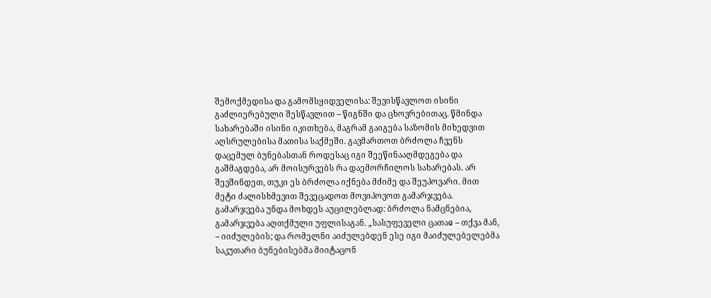შემოქმედისა და გამომსყიდველისა: შევისწავლოთ ისინი გაძლიერებული შესწავლით – წიგნში და ცხოვრებითაც. წმინდა სახარებაში ისინი იკითხება, მაგრამ გაიგება საზომის მიხედვით აღსრულებისა მათისა საქმეში. გავმართოთ ბრძოლა ჩვენს დაცემულ ბუნებასთან როდესაც იგი შეეწინააღმდეგება და გაშმაგდება, არ მოისურვებს რა დაემორჩილოს სახარებას. არ შევშინდეთ, თუკი ეს ბრძოლა იქნება მძიმე და შეუპოვარი. მით მეტი ძალისხმევით შევეცადოთ მოვიპოვოთ გამარჯვება. გამარჯვება უნდა მოხდეს აუცილებლად: ბრძოლა ნამცნებია, გამარჯვება აღთქმული უფლისაგან. „სასუფეველი ცათაჲ – თქვა მან, – იიძულების; და რომელნი აიძულებდენ ესე იგი მაიძულებელებმა საკუთარი ბუნებისებმა მიიტაცონ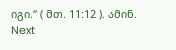იგი.“ ( მთ. 11:12 ). ამინ.
Next